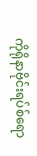ကိုရိုနာဗိုင်းရပ်စ်ရော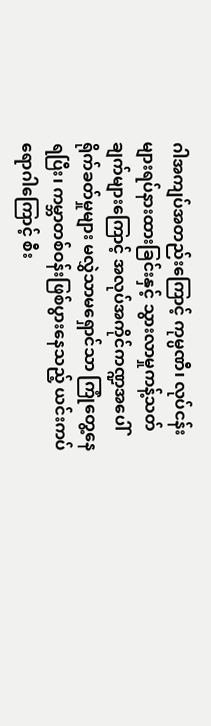ဂါအကျပ်အတည်းကြောင့် ကုမ္ပဏီ၊ လုပ်ငန်းများရပ်နားထားခြင်းနှင့် သွားလာမှုကန့်သတ်ချက်များကြောင့် အလုပ်အကိုင်ကဏ္ဍအပေါ် ရိုက်ခတ်မှုများ မလွှဲသာမရှောင်သာ ကြုံတွေ့နေရပြီး၊ ကမ္ဘာတစ်ဝန်းဖြစ်ပွားနေသည့် ယင်းကပ် ရောဂါကြောင့် စီး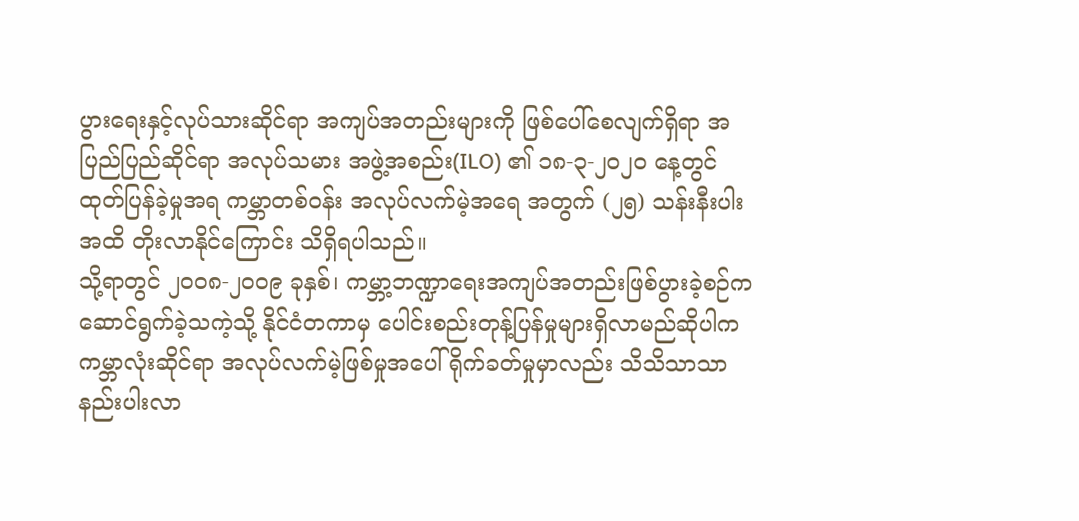ပွားရေးနှင့်လုပ်သားဆိုင်ရာ အကျပ်အတည်းများကို ဖြစ်ပေါ်စေလျက်ရှိရာ အပြည်ပြည်ဆိုင်ရာ အလုပ်သမား အဖွဲ့အစည်း(ILO) ၏ ၁၈-၃-၂၀၂၀ နေ့တွင် ထုတ်ပြန်ခဲ့မှုအရ ကမ္ဘာတစ်ဝန်း အလုပ်လက်မဲ့အရေ အတွက် (၂၅) သန်းနီးပါး အထိ တိုးလာနိုင်ကြောင်း သိရှိရပါသည်။
သို့ရာတွင် ၂၀၀၈-၂၀၀၉ ခုနှစ်၊ ကမ္ဘာ့ဘဏ္ဍာရေးအကျပ်အတည်းဖြစ်ပွားခဲ့စဉ်က ဆောင်ရွက်ခဲ့သကဲ့သို့ နိုင်ငံတကာမှ ပေါင်းစည်းတုန့်ပြန်မှုများရှိလာမည်ဆိုပါက ကမ္ဘာလုံးဆိုင်ရာ အလုပ်လက်မဲ့ဖြစ်မှုအပေါ် ရိုက်ခတ်မှုမှာလည်း သိသိသာသာ နည်းပါးလာ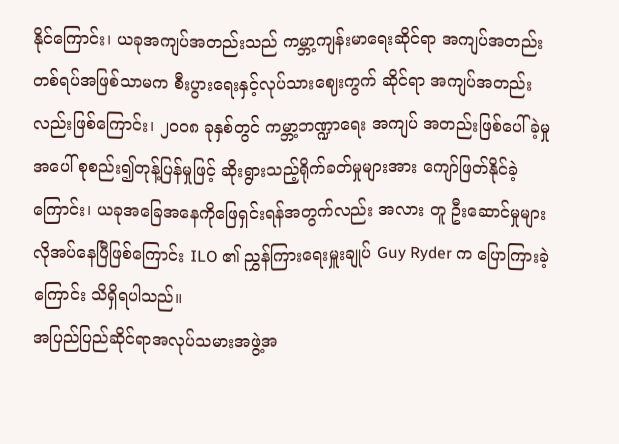နိုင်ကြောင်း၊ ယခုအကျပ်အတည်းသည် ကမ္ဘာ့ကျန်းမာရေးဆိုင်ရာ အကျပ်အတည်းတစ်ရပ်အဖြစ်သာမက စီးပွားရေးနှင့်လုပ်သားဈေးကွက် ဆိုင်ရာ အကျပ်အတည်းလည်းဖြစ်ကြောင်း၊ ၂၀၀၈ ခုနှစ်တွင် ကမ္ဘာ့ဘဏ္ဍာရေး အကျပ် အတည်းဖြစ်ပေါ်ခဲ့မှုအပေါ် စုစည်း၍တုန့်ပြန်မှုဖြင့် ဆိုးရွားသည့်ရိုက်ခတ်မှုများအား ကျော်ဖြတ်နိုင်ခဲ့ကြောင်း၊ ယခုအခြေအနေကိုဖြေရှင်းရန်အတွက်လည်း အလား တူ ဦးဆောင်မှုများလိုအပ်နေပြီဖြစ်ကြောင်း ILO ၏ ညွှန်ကြားရေးမှူးချုပ် Guy Ryder က ပြောကြားခဲ့ကြောင်း သိရှိရပါသည်။
အပြည်ပြည်ဆိုင်ရာအလုပ်သမားအဖွဲ့အ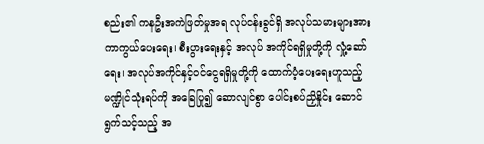စည်း၏ ကနဦးအကဲဖြတ်မှုအရ လုပ်ငန်းခွင်ရှိ အလုပ်သမားများအား ကာကွယ်ပေးရေး၊ စီးပွားရေးနှင့် အလုပ် အကိုင်ရရှိမှုတို့ကို လှုံ့ဆော်ရေး၊ အလုပ်အကိုင်နှင့်ဝင်ငွေရရှိမှုတို့ကို ထောက်ပံ့ပေးရေးဟူသည့် မဏ္ဍိုင်သုံးရပ်ကို အခြေပြု၍ ဆောလျင်စွာ ပေါင်းစပ်ညှိနှိုင်း ဆောင် ရွက်သင့်သည့် အ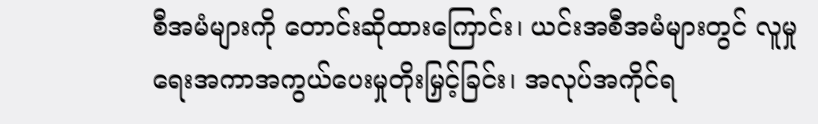စီအမံများကို တောင်းဆိုထားကြောင်း၊ ယင်းအစီအမံများတွင် လူမှုရေးအကာအကွယ်ပေးမှုတိုးမြှင့်ခြင်း၊ အလုပ်အကိုင်ရ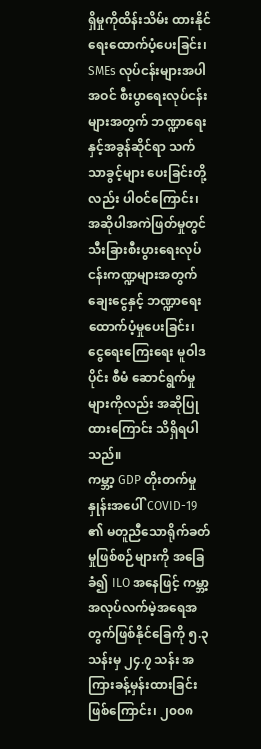ရှိမှုကိုထိန်းသိမ်း ထားနိုင်ရေးထောက်ပံ့ပေးခြင်း၊ SMEs လုပ်ငန်းများအပါအဝင် စီးပွာရေးလုပ်ငန်းများအတွက် ဘဏ္ဍာရေးနှင့်အခွန်ဆိုင်ရာ သက်သာခွင့်များ ပေးခြင်းတို့လည်း ပါဝင်ကြောင်း၊ အဆိုပါအကဲဖြတ်မှုတွင် သီးခြားစီးပွားရေးလုပ်ငန်းကဏ္ဍများအတွက် ချေးငွေနှင့် ဘဏ္ဍာရေးထောက်ပံ့မှုပေးခြင်း၊ ငွေရေးကြေးရေး မူဝါဒပိုင်း စီမံ ဆောင်ရွက်မှုများကိုလည်း အဆိုပြုထားကြောင်း သိရှိရပါသည်။
ကမ္ဘာ့ GDP တိုးတက်မှုနှုန်းအပေါ် COVID-19 ၏ မတူညီသောရိုက်ခတ်မှုဖြစ်စဉ်များကို အခြေခံ၍ ILO အနေဖြင့် ကမ္ဘာ့အလုပ်လက်မဲ့အရေအတွက်ဖြစ်နိုင်ခြေကို ၅.၃ သန်းမှ ၂၄.၇ သန်း အကြားခန့်မှန်းထားခြင်းဖြစ်ကြောင်း၊ ၂၀၀၈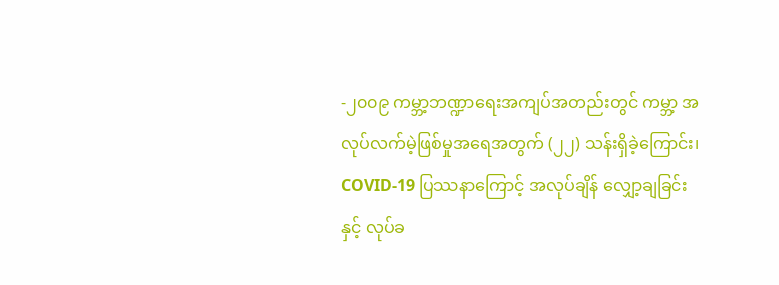-၂၀၀၉ ကမ္ဘာ့ဘဏ္ဍာရေးအကျပ်အတည်းတွင် ကမ္ဘာ့ အလုပ်လက်မဲ့ဖြစ်မှုအရေအတွက် (၂၂) သန်းရှိခဲ့ကြောင်း၊ COVID-19 ပြဿနာကြောင့် အလုပ်ချိန် လျှော့ချခြင်းနှင့် လုပ်ခ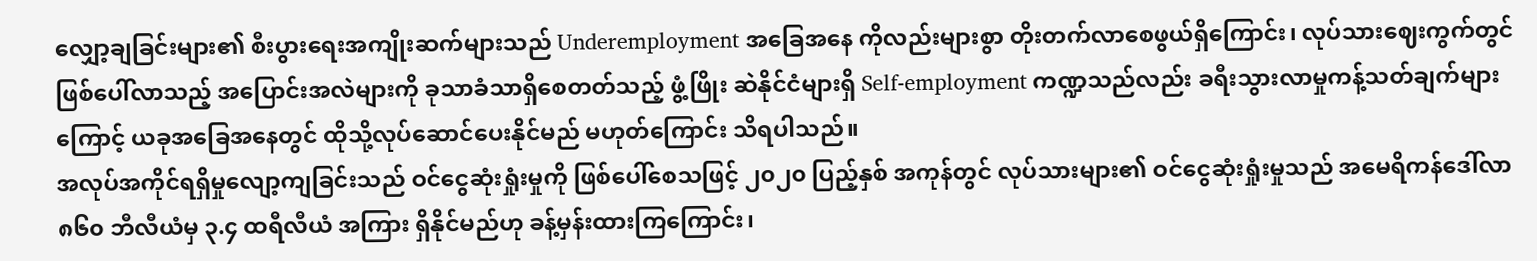လျှော့ချခြင်းများ၏ စီးပွားရေးအကျိုးဆက်များသည် Underemployment အခြေအနေ ကိုလည်းများစွာ တိုးတက်လာစေဖွယ်ရှိကြောင်း၊ လုပ်သားဈေးကွက်တွင် ဖြစ်ပေါ်လာသည့် အပြောင်းအလဲများကို ခုသာခံသာရှိစေတတ်သည့် ဖွံ့ဖြိုး ဆဲနိုင်ငံများရှိ Self-employment ကဏ္ဍသည်လည်း ခရီးသွားလာမှုကန့်သတ်ချက်များကြောင့် ယခုအခြေအနေတွင် ထိုသို့လုပ်ဆောင်ပေးနိုင်မည် မဟုတ်ကြောင်း သိရပါသည်။
အလုပ်အကိုင်ရရှိမှုလျော့ကျခြင်းသည် ဝင်ငွေဆုံးရှုံးမှုကို ဖြစ်ပေါ်စေသဖြင့် ၂၀၂၀ ပြည့်နှစ် အကုန်တွင် လုပ်သားများ၏ ဝင်ငွေဆုံးရှုံးမှုသည် အမေရိကန်ဒေါ်လာ ၈၆၀ ဘီလီယံမှ ၃.၄ ထရီလီယံ အကြား ရှိနိုင်မည်ဟု ခန့်မှန်းထားကြကြောင်း၊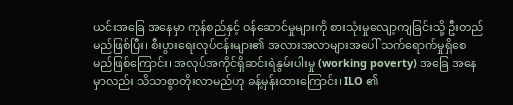ယင်းအခြေ အနေမှာ ကုန်စည်နှင့် ဝန်ဆောင်မှုများကို စားသုံးမှုလျော့ကျခြင်းသို့ ဦးတည်မည်ဖြစ်ပြီး၊ စီးပွားရေးလုပ်ငန်းများ၏ အလားအလာများအပေါ် သက်ရောက်မှုရှိစေမည်ဖြစ်ကြောင်း၊ အလုပ်အကိုင်ရှိဆင်းရဲနွမ်းပါးမှု (working poverty) အခြေ အနေမှာလည်း သိသာစွာတိုးလာမည်ဟု ခန့်မှန်းထားကြောင်း၊ ILO ၏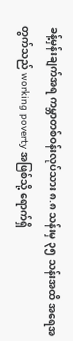ခန့်မှန်းချက်အရ ကမ္ဘာတစ်ဝန်းလုပ်သား ၈.၈ သန်းမှ ၃၅ သန်းအထိ အရေအတွက်သည် working poverty အဖြစ်သို့ ရောက်ရှိ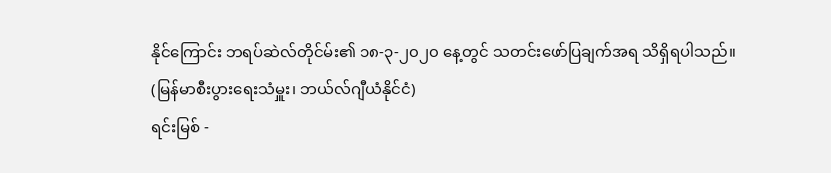နိုင်ကြောင်း ဘရပ်ဆဲလ်တိုင်မ်း၏ ၁၈-၃-၂၀၂၀ နေ့တွင် သတင်းဖော်ပြချက်အရ သိရှိရပါသည်။
(မြန်မာစီးပွားရေးသံမှူး၊ ဘယ်လ်ဂျီယံနိုင်ငံ)
ရင်းမြစ် -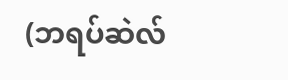(ဘရပ်ဆဲလ်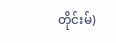တိုင်းမ်)